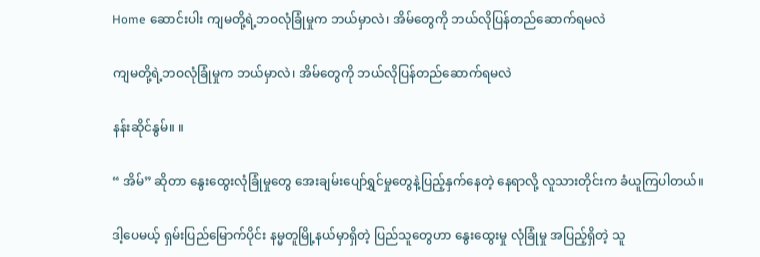Home ဆောင်းပါး ကျမတို့ရဲ့ဘဝလုံခြုံမှုက ဘယ်မှာလဲ၊ အိမ်တွေကို ဘယ်လိုပြန်တည်ဆောက်ရမလဲ

ကျမတို့ရဲ့ဘဝလုံခြုံမှုက ဘယ်မှာလဲ၊ အိမ်တွေကို ဘယ်လိုပြန်တည်ဆောက်ရမလဲ

နန်းဆိုင်နွမ်။ ။

“ အိမ်” ဆိုတာ နွေးထွေးလုံခြုံမှုတွေ အေးချမ်းပျော်ရွှင်မှုတွေနဲ့ပြည့်နှက်နေတဲ့ နေရာလို့ လူသားတိုင်းက ခံယူကြပါတယ်။

ဒါ့ပေမယ့် ရှမ်းပြည်မြောက်ပိုင်း နမ္မတူမြို့နယ်မှာရှိတဲ့ ပြည်သူတွေဟာ နွေးထွေးမှု လုံခြုံမှု အပြည့်ရှိတဲ့ သူ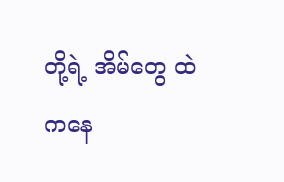တို့ရဲ့ အိမ်တွေ ထဲကနေ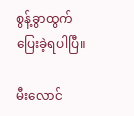စွန့်ခွာထွက်ပြေးခဲ့ရပါပြီ။

မီးလောင်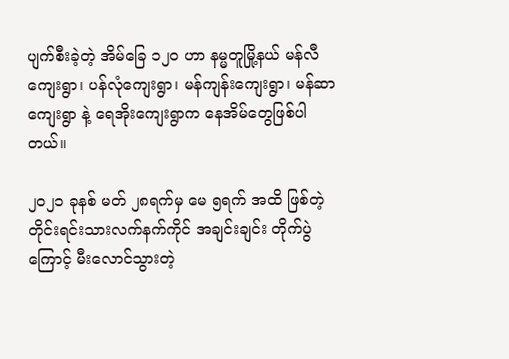ပျက်စီးခဲ့တဲ့ အိမ်ခြေ ၁၂၀ ဟာ နမ္မတူမြို့နယ် မန်လီကျေးရွာ၊ ပန်လုံကျေးရွာ၊ မန်ကျန်းကျေးရွာ၊ မန်ဆာကျေးရွာ နဲ့ ရေအိုးကျေးရွာက နေအိမ်တွေဖြစ်ပါတယ်။

၂၀၂၁ ခုနစ် မတ် ၂၈ရက်မှ မေ ၅ရက် အထိ ဖြစ်တဲ့ တိုင်းရင်းသားလက်နက်ကိုင် အချင်းချင်း တိုက်ပွဲကြောင့် မီးလောင်သွားတဲ့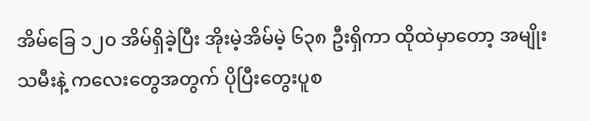အိမ်ခြေ ၁၂၀ အိမ်ရှိခဲ့ပြီး အိုးမဲ့အိမ်မဲ့ ၆၃၈ ဦးရှိကာ ထိုထဲမှာတော့ အမျိုးသမီးနဲ့ ကလေးတွေအတွက် ပိုပြီးတွေးပူစ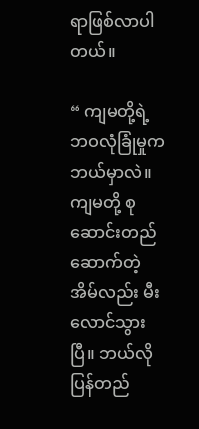ရာဖြစ်လာပါတယ်။

“ ကျမတို့ရဲ့ ဘဝလုံခြုံမှုကဘယ်မှာလဲ။ ကျမတို့ စုဆောင်းတည်ဆောက်တဲ့အိမ်လည်း မီးလောင်သွားပြီ။ ဘယ်လို ပြန်တည်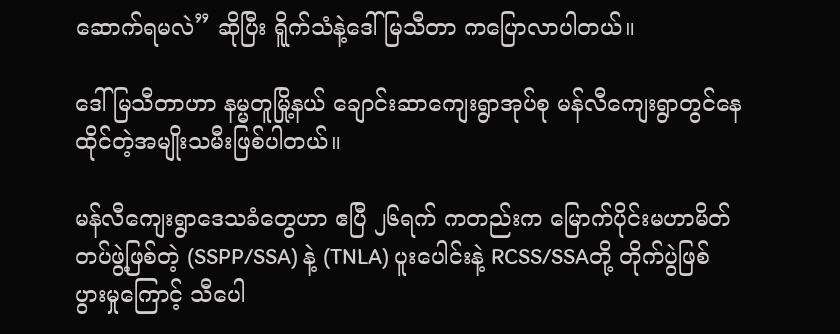ဆောက်ရမလဲ” ဆိုပြီး ရိူက်သံနဲ့ဒေါ်မြသီတာ ကပြောလာပါတယ်။

ဒေါ်မြသီတာဟာ နမ္မတူမြို့နယ် ချောင်းဆာကျေးရွာအုပ်စု မန်လီကျေးရွာတွင်နေထိုင်တဲ့အမျိုးသမီးဖြစ်ပါတယ်။

မန်လီကျေးရွာဒေသခံတွေဟာ ဧပြီ ၂၆ရက် ကတည်းက မြောက်ပိုင်းမဟာမိတ် တပ်ဖွဲ့ဖြစ်တဲ့ (SSPP/SSA) နဲ့ (TNLA) ပူးပေါင်းနဲ့ RCSS/SSAတို့ တိုက်ပွဲဖြစ်ပွားမှုကြောင့် သီပေါ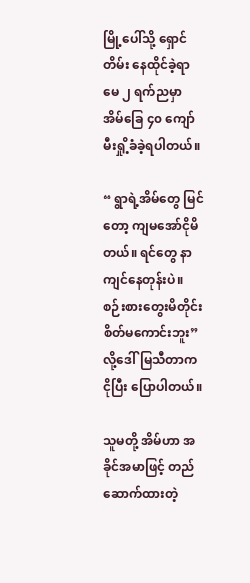မြို့ပေါ်သို့ ရှောင်တိမ်း နေထိုင်ခဲ့ရာ မေ ၂ ရက်ညမှာ အိမ်ခြေ ၄၀ ကျော် မီးရှို့ခံခဲ့ရပါတယ်။

“ ရွာရဲ့အိမ်တွေ မြင်တော့ ကျမအော်ငိုမိတယ်။ ရင်တွေ နာကျင်နေတုန်းပဲ။ စဉ်းစားတွေးမိတိုင်း စိတ်မကောင်းဘူး” လို့ဒေါ်မြသီတာက ငိုပြီး ပြောပါတယ်။

သူမတို့ အိမ်ဟာ အခိုင်အမာဖြင့် တည်ဆောက်ထားတဲ့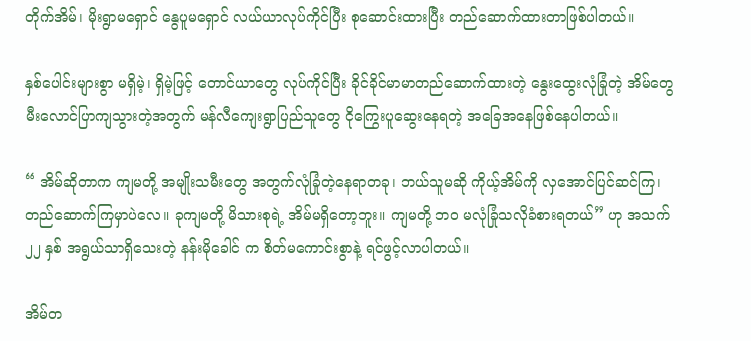တိုက်အိမ်၊ မိုးရွာမရှောင် နွေပူမရှောင် လယ်ယာလုပ်ကိုင်ပြီး စုဆောင်းထားပြီး တည်ဆောက်ထားတာဖြစ်ပါတယ်။

နှစ်ပေါင်းများစွာ မရှိမဲ့၊ ရှိမဲ့ဖြင့် တောင်ယာတွေ လုပ်ကိုင်ပြီး ခိုင်ခိုင်မာမာတည်ဆောက်ထားတဲ့ နွေးထွေးလုံခြုံတဲ့ အိမ်တွေ မီးလောင်ပြာကျသွားတဲ့အတွက် မန်လီကျေးရွာပြည်သူတွေ ငိုကြွေးပူဆွေးနေရတဲ့ အခြေအနေဖြစ်နေပါတယ်။

“ အိမ်ဆိုတာက ကျမတို့ အမျိုးသမီးတွေ အတွက်လုံခြုံတဲ့နေရာတခု၊ ဘယ်သူမဆို ကိုယ့်အိမ်ကို လှအောင်ပြင်ဆင်ကြ၊ တည်ဆောက်ကြမှာပဲလေ။ ခုကျမတို့ မိသားစုရဲ့ အိမ်မရှိတော့ဘူး။ ကျမတို့ ဘဝ မလုံခြုံသလိုခံစားရတယ်” ဟု အသက် ၂၂ နှစ် အရွယ်သာရှိသေးတဲ့ နန်းမိုခေါင် က စိတ်မကောင်းစွာနဲ့ ရင်ဖွင့်လာပါတယ်။

အိမ်တ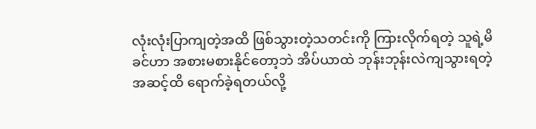လုံးလုံးပြာကျတဲ့အထိ ဖြစ်သွားတဲ့သတင်းကို ကြားလိုက်ရတဲ့ သူရဲ့မိခင်ဟာ အစားမစားနိုင်တော့ဘဲ အိပ်ယာထဲ ဘုန်းဘုန်းလဲကျသွားရတဲ့အဆင့်ထိ ရောက်ခဲ့ရတယ်လို့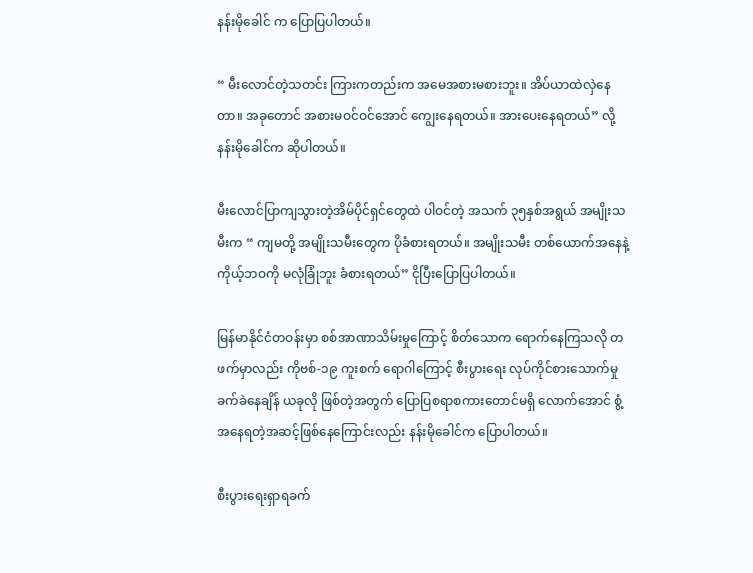နန်းမိုခေါင် က ပြောပြပါတယ်။

“ မီးလောင်တဲ့သတင်း ကြားကတည်းက အမေအစားမစားဘူး။ အိပ်ယာထဲလှဲနေတာ။ အခုတောင် အစားမဝင်ဝင်အောင် ကျွေးနေရတယ်။ အားပေးနေရတယ်” လို့နန်းမိုခေါင်က ဆိုပါတယ်။

မီးလောင်ပြာကျသွားတဲ့အိမ်ပိုင်ရှင်တွေထဲ ပါဝင်တဲ့ အသက် ၃၅နှစ်အရွယ် အမျိုးသမီးက “ ကျမတို့ အမျိုးသမီးတွေက ပိုခံစားရတယ်။ အမျိုးသမီး တစ်ယောက်အနေနဲ့ ကိုယ့်ဘဝကို မလုံခြုံဘူး ခံစားရတယ်” ငိုပြီးပြောပြပါတယ်။

မြန်မာနိုင်ငံတဝန်းမှာ စစ်အာဏာသိမ်းမှုကြောင့် စိတ်သောက ရောက်နေကြသလို တဖက်မှာလည်း ကိုဗစ်-၁၉ ကူးစက် ရောဂါကြောင့် စီးပွားရေး လုပ်ကိုင်စားသောက်မှု ခက်ခဲနေချိန် ယခုလို ဖြစ်တဲ့အတွက် ပြောပြစရာစကားတောင်မရှိ လောက်အောင် စွံ့အနေရတဲ့အဆင့်ဖြစ်နေကြောင်းလည်း နန်းမိုခေါင်က ပြောပါတယ်။

စီးပွားရေးရှာရခက်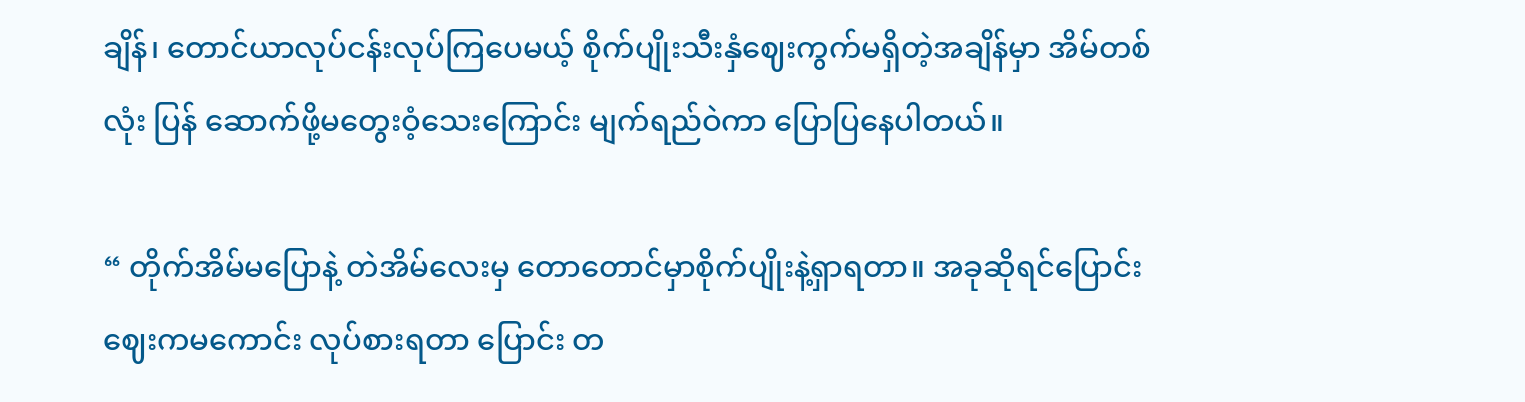ချိန်၊ တောင်ယာလုပ်ငန်းလုပ်ကြပေမယ့် စိုက်ပျိုးသီးနှံဈေးကွက်မရှိတဲ့အချိန်မှာ အိမ်တစ်လုံး ပြန် ဆောက်ဖို့မတွေးဝံ့သေးကြောင်း မျက်ရည်ဝဲကာ ပြောပြနေပါတယ်။

“ တိုက်အိမ်မပြောနဲ့ တဲအိမ်လေးမှ တောတောင်မှာစိုက်ပျိုးနဲ့ရှာရတာ။ အခုဆိုရင်ပြောင်းဈေးကမကောင်း လုပ်စားရတာ ပြောင်း တ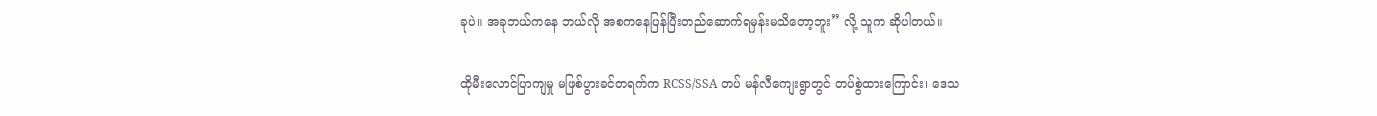ခုပဲ။ အခုဘယ်ကနေ ဘယ်လို အစကနေပြန်ပြီးတည်ဆောက်ရမှန်းမသိတော့ဘူး” လို့ သူက ဆိုပါတယ်။

ထိုမီးလောင်ပြာကျမှု မဖြစ်ပွားခင်တရက်က RCSS/SSA တပ် မန်လီကျေးရွာတွင် တပ်စွဲထားကြောင်း၊ ဒေသ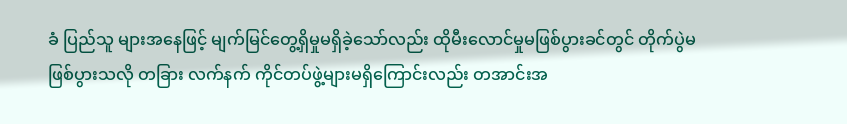ခံ ပြည်သူ များအနေဖြင့် မျက်မြင်တွေ့ရှိမှုမရှိခဲ့သော်လည်း ထိုမီးလောင်မှုမဖြစ်ပွားခင်တွင် တိုက်ပွဲမဖြစ်ပွားသလို တခြား လက်နက် ကိုင်တပ်ဖွဲ့များမရှိကြောင်းလည်း တအာင်းအ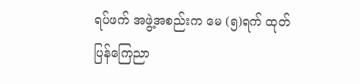ရပ်ဖက် အဖွဲ့အစည်းက မေ (၅)ရက် ထုတ်ပြန်ကြေညာ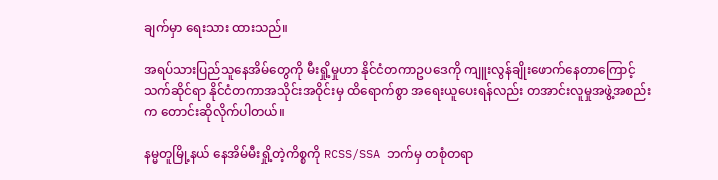ချက်မှာ ရေးသား ထားသည်။

အရပ်သားပြည်သူနေအိမ်တွေကို မီးရှို့မှုဟာ နိုင်ငံတကာဥပဒေကို ကျူးလွန်ချိုးဖောက်နေတာကြောင့် သက်ဆိုင်ရာ နိုင်ငံတကာအသိုင်းအဝိုင်းမှ ထိရောက်စွာ အရေးယူပေးရန်လည်း တအာင်းလူမှုအဖွဲ့အစည်းက တောင်းဆိုလိုက်ပါတယ်။

နမ္မတူမြို့နယ် နေအိမ်မီးရှို့တဲ့ကိစ္စကို RCSS/SSA ဘက်မှ တစုံတရာ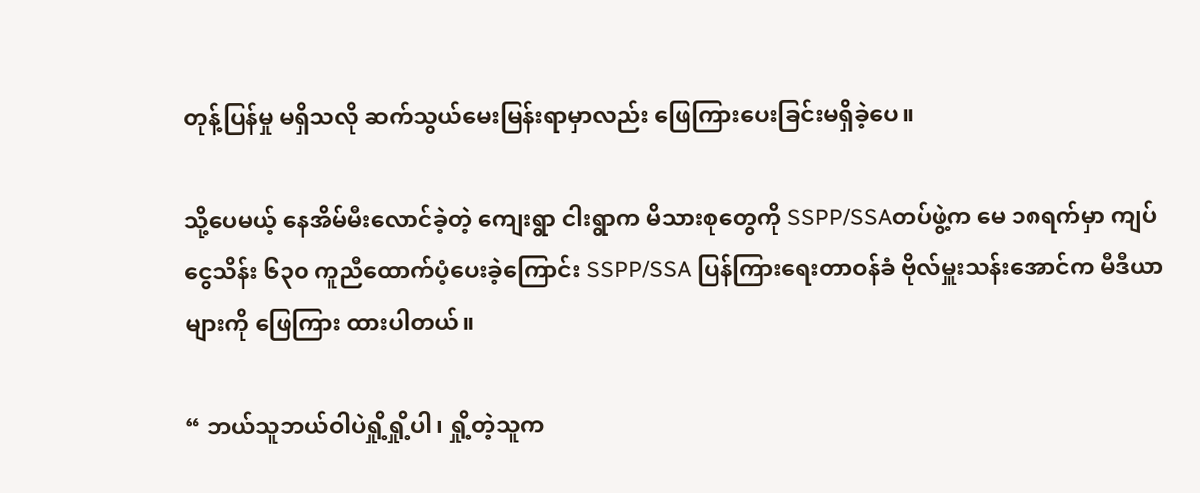တုန့်ပြန်မှု မရှိသလို ဆက်သွယ်မေးမြန်းရာမှာလည်း ဖြေကြားပေးခြင်းမရှိခဲ့ပေ။

သို့ပေမယ့် နေအိမ်မီးလောင်ခဲ့တဲ့ ကျေးရွာ ငါးရွာက မိသားစုတွေကို SSPP/SSAတပ်ဖွဲ့က မေ ၁၈ရက်မှာ ကျပ်ငွေသိန်း ၆၃၀ ကူညီထောက်ပံ့ပေးခဲ့ကြောင်း SSPP/SSA ပြန်ကြားရေးတာဝန်ခံ ဗိုလ်မှူးသန်းအောင်က မီဒီယာများကို ဖြေကြား ထားပါတယ်။

“ ဘယ်သူဘယ်ဝါပဲရှို့ရှို့ပါ၊ ရှို့တဲ့သူက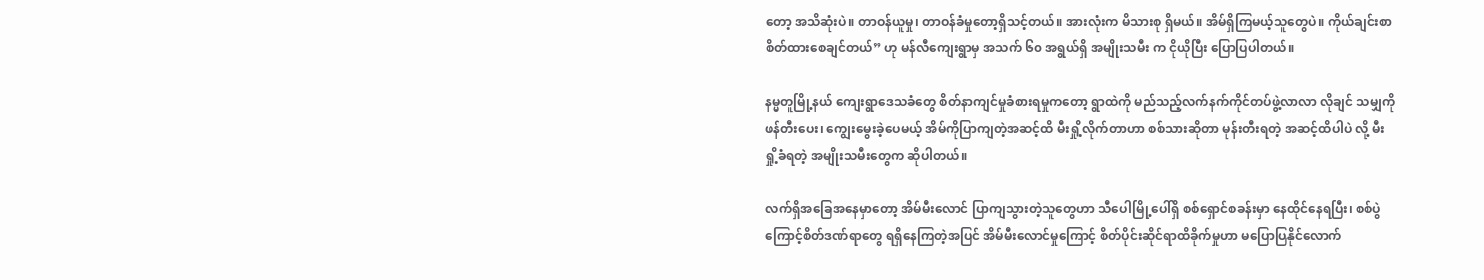တော့ အသိဆုံးပဲ။ တာဝန်ယူမှု၊ တာဝန်ခံမှုတော့ရှိသင့်တယ်။ အားလုံးက မိသားစု ရှိမယ်။ အိမ်ရှိကြမယ့်သူတွေပဲ။ ကိုယ်ချင်းစာစိတ်ထားစေချင်တယ်” ဟု မန်လီကျေးရွာမှ အသက် ၆၀ အရွယ်ရှိ အမျိုးသမီး က ငိုယိုပြီး ပြောပြပါတယ်။

နမ္မတူမြို့နယ် ကျေးရွာဒေသခံတွေ စိတ်နာကျင်မှုခံစားရမှုကတော့ ရွာထဲကို မည်သည့်လက်နက်ကိုင်တပ်ဖွဲ့လာလာ လိုချင် သမျှကို ဖန်တီးပေး၊ ကျွေးမွေးခဲ့ပေမယ့် အိမ်ကိုပြာကျတဲ့အဆင့်ထိ မီးရှို့လိုက်တာဟာ စစ်သားဆိုတာ မုန်းတီးရတဲ့ အဆင့်ထိပါပဲ လို့ မီးရှို့ခံရတဲ့ အမျိုးသမီးတွေက ဆိုပါတယ်။

လက်ရှိအခြေအနေမှာတော့ အိမ်မီးလောင် ပြာကျသွားတဲ့သူတွေဟာ သီပေါမြို့ပေါ်ရှိ စစ်ရှောင်စခန်းမှာ နေထိုင်နေရပြီး၊ စစ်ပွဲကြောင့်စိတ်ဒဏ်ရာတွေ ရရှိနေကြတဲ့အပြင် အိမ်မီးလောင်မှုကြောင့် စိတ်ပိုင်းဆိုင်ရာထိခိုက်မှုဟာ မပြောပြနိုင်လောက်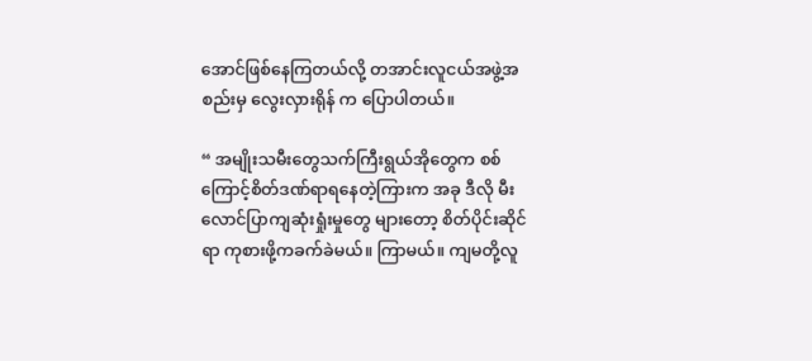အောင်ဖြစ်နေကြတယ်လို့ တအာင်းလူငယ်အဖွဲ့အစည်းမှ လွေးလှားရိုန် က ပြောပါတယ်။

“ အမျိုးသမီးတွေသက်ကြီးရွယ်အိုတွေက စစ်ကြောင့်စိတ်ဒဏ်ရာရနေတဲ့ကြားက အခု ဒီလို မီးလောင်ပြာကျဆုံးရှုံးမှုတွေ များတော့ စိတ်ပိုင်းဆိုင်ရာ ကုစားဖို့ကခက်ခဲမယ်။ ကြာမယ်။ ကျမတို့လူ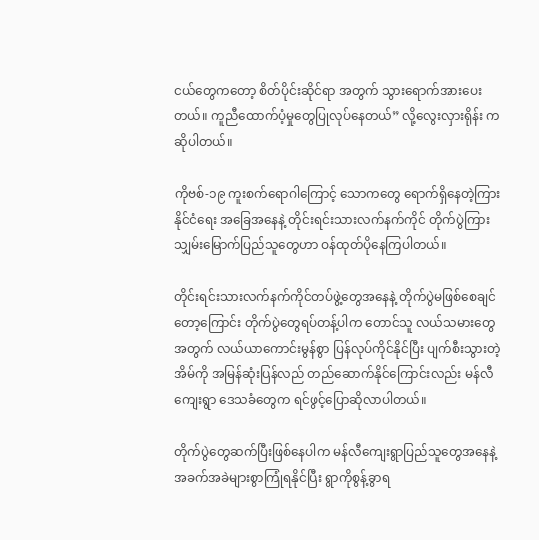ငယ်တွေကတော့ စိတ်ပိုင်းဆိုင်ရာ အတွက် သွားရောက်အားပေးတယ်။ ကူညီထောက်ပံ့မှုတွေပြုလုပ်နေတယ်” လို့လွေးလှားရိုန်း က ဆိုပါတယ်။

ကိုဗစ်-၁၉ ကူးစက်ရောဂါကြောင့် သောကတွေ ရောက်ရှိနေတဲ့ကြား နိုင်ငံရေး အခြေအနေနဲ့ တိုင်းရင်းသားလက်နက်ကိုင် တိုက်ပွဲကြား သျှမ်းမြောက်ပြည်သူတွေဟာ ဝန်ထုတ်ပိုနေကြပါတယ်။

တိုင်းရင်းသားလက်နက်ကိုင်တပ်ဖွဲ့တွေအနေနဲ့ တိုက်ပွဲမဖြစ်စေချင်တော့ကြောင်း တိုက်ပွဲတွေရပ်တန့်ပါက တောင်သူ လယ်သမားတွေအတွက် လယ်ယာကောင်းမွန်စွာ ပြန်လုပ်ကိုင်နိုင်ပြီး ပျက်စီးသွားတဲ့အိမ်ကို အမြန်ဆုံးပြန်လည် တည်ဆောက်နိုင်ကြောင်းလည်း မန်လီကျေးရွာ ဒေသခံတွေက ရင်ဖွင့်ပြောဆိုလာပါတယ်။

တိုက်ပွဲတွေဆက်ပြီးဖြစ်နေပါက မန်လီကျေးရွာပြည်သူတွေအနေနဲ့ အခက်အခဲများစွာကြုံရနိုင်ပြီး ရွာကိုစွန့်ခွာရ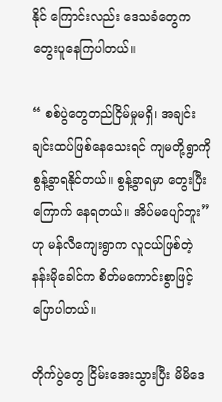နိုင် ကြောင်းလည်း ဒေသခံတွေက တွေးပူနေကြပါတယ်။

“ စစ်ပွဲတွေတည်ငြိမ်မှုမရှိ၊ အချင်းချင်းထပ်ဖြစ်နေသေးရင် ကျမတို့ရွာကို စွန့်ခွာရနိုင်တယ်။ စွန့်ခွာရမှာ တွေးပြီးကြောက် နေရတယ်။ အိပ်မပျော်ဘူး” ဟု မန်လီကျေးရွာက လူငယ်ဖြစ်တဲ့ နန်းမိုခေါင်က စိတ်မကောင်းစွာဖြင့် ပြောပါတယ်။

တိုက်ပွဲတွေ ငြိမ်းအေးသွားပြီး မိမိဒေ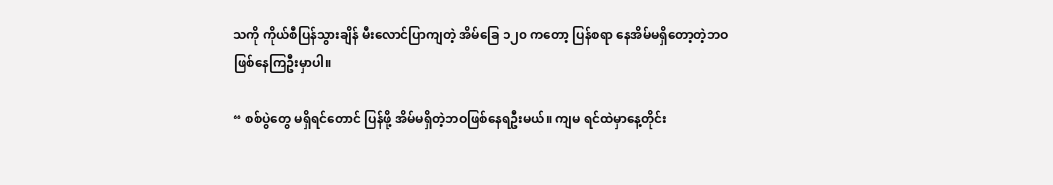သကို ကိုယ်စီပြန်သွားချိန် မီးလောင်ပြာကျတဲ့ အိမ်ခြေ ၁၂၀ ကတော့ ပြန်စရာ နေအိမ်မရှိတော့တဲ့ဘဝ ဖြစ်နေကြဦးမှာပါ။

“ စစ်ပွဲတွေ မရှိရင်တောင် ပြန်ဖို့ အိမ်မရှိတဲ့ဘဝဖြစ်နေရဦးမယ်။ ကျမ ရင်ထဲမှာနေ့တိုင်း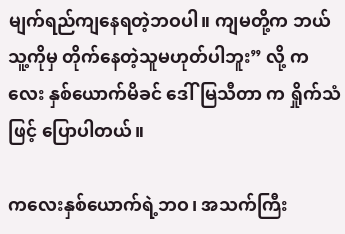မျက်ရည်ကျနေရတဲ့ဘဝပါ။ ကျမတို့က ဘယ်သူ့ကိုမှ တိုက်နေတဲ့သူမဟုတ်ပါဘူး” လို့ ကလေး နှစ်ယောက်မိခင် ဒေါ်မြသီတာ က ရှိုက်သံဖြင့် ပြောပါတယ်။

ကလေးနှစ်ယောက်ရဲ့ဘဝ၊ အသက်ကြီး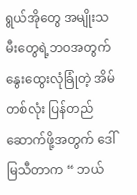ရွယ်အိုတွေ အမျိုးသမီးတွေရဲ့ဘဝအတွက် နွေးထွေးလုံခြုံတဲ့ အိမ်တစ်လုံး ပြန်တည်ဆောက်ဖို့အတွက် ဒေါ်မြသီတာက “ ဘယ်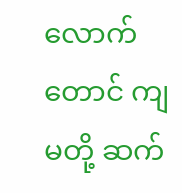လောက်တောင် ကျမတို့ ဆက်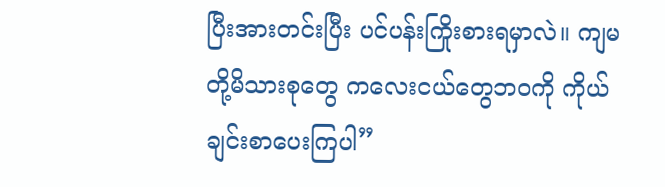ပြီးအားတင်းပြီး ပင်ပန်းကြိုးစားရမှာလဲ။ ကျမတို့မိသားစုတွေ ကလေးငယ်တွေဘဝကို ကိုယ်ချင်းစာပေးကြပါ”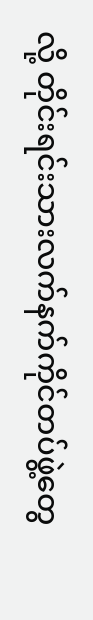လို့ တိုင်းရင်းသားလက်နက်ကိုင်တပ်ဖွဲ့တွေ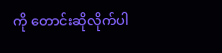ကို တောင်းဆိုလိုက်ပါ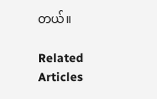တယ်။

Related Articles